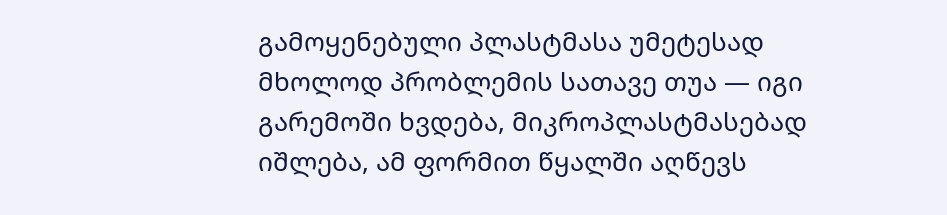გამოყენებული პლასტმასა უმეტესად მხოლოდ პრობლემის სათავე თუა — იგი გარემოში ხვდება, მიკროპლასტმასებად იშლება, ამ ფორმით წყალში აღწევს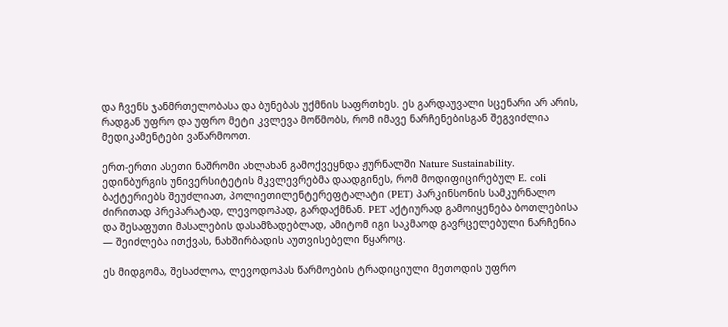და ჩვენს ჯანმრთელობასა და ბუნებას უქმნის საფრთხეს. ეს გარდაუვალი სცენარი არ არის, რადგან უფრო და უფრო მეტი კვლევა მოწმობს, რომ იმავე ნარჩენებისგან შეგვიძლია მედიკამენტები ვაწარმოოთ.

ერთ-ერთი ასეთი ნაშრომი ახლახან გამოქვეყნდა ჟურნალში Nature Sustainability. ედინბურგის უნივერსიტეტის მკვლევრებმა დაადგინეს, რომ მოდიფიცირებულ E. coli ბაქტერიებს შეუძლიათ, პოლიეთილენტერეფტალატი (PET) პარკინსონის სამკურნალო ძირითად პრეპარატად, ლევოდოპად, გარდაქმნან. PET აქტიურად გამოიყენება ბოთლებისა და შესაფუთი მასალების დასამზადებლად, ამიტომ იგი საკმაოდ გავრცელებული ნარჩენია — შეიძლება ითქვას, ნახშირბადის აუთვისებელი წყაროც.

ეს მიდგომა, შესაძლოა, ლევოდოპას წარმოების ტრადიციული მეთოდის უფრო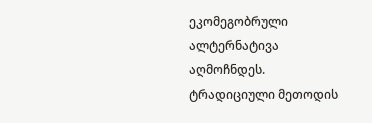ეკომეგობრული ალტერნატივა აღმოჩნდეს. ტრადიციული მეთოდის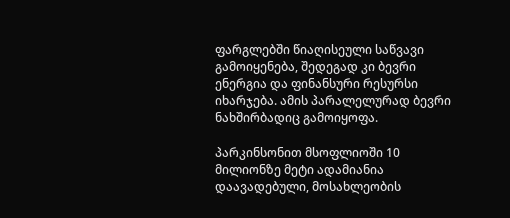ფარგლებში წიაღისეული საწვავი გამოიყენება, შედეგად კი ბევრი ენერგია და ფინანსური რესურსი იხარჯება. ამის პარალელურად ბევრი ნახშირბადიც გამოიყოფა.

პარკინსონით მსოფლიოში 10 მილიონზე მეტი ადამიანია დაავადებული, მოსახლეობის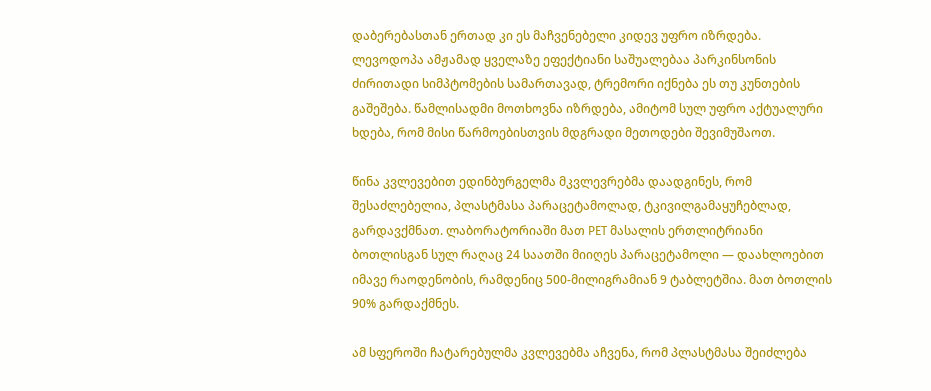დაბერებასთან ერთად კი ეს მაჩვენებელი კიდევ უფრო იზრდება. ლევოდოპა ამჟამად ყველაზე ეფექტიანი საშუალებაა პარკინსონის ძირითადი სიმპტომების სამართავად, ტრემორი იქნება ეს თუ კუნთების გაშეშება. წამლისადმი მოთხოვნა იზრდება, ამიტომ სულ უფრო აქტუალური ხდება, რომ მისი წარმოებისთვის მდგრადი მეთოდები შევიმუშაოთ.

წინა კვლევებით ედინბურგელმა მკვლევრებმა დაადგინეს, რომ შესაძლებელია, პლასტმასა პარაცეტამოლად, ტკივილგამაყუჩებლად, გარდავქმნათ. ლაბორატორიაში მათ PET მასალის ერთლიტრიანი ბოთლისგან სულ რაღაც 24 საათში მიიღეს პარაცეტამოლი — დაახლოებით იმავე რაოდენობის, რამდენიც 500-მილიგრამიან 9 ტაბლეტშია. მათ ბოთლის 90% გარდაქმნეს.

ამ სფეროში ჩატარებულმა კვლევებმა აჩვენა, რომ პლასტმასა შეიძლება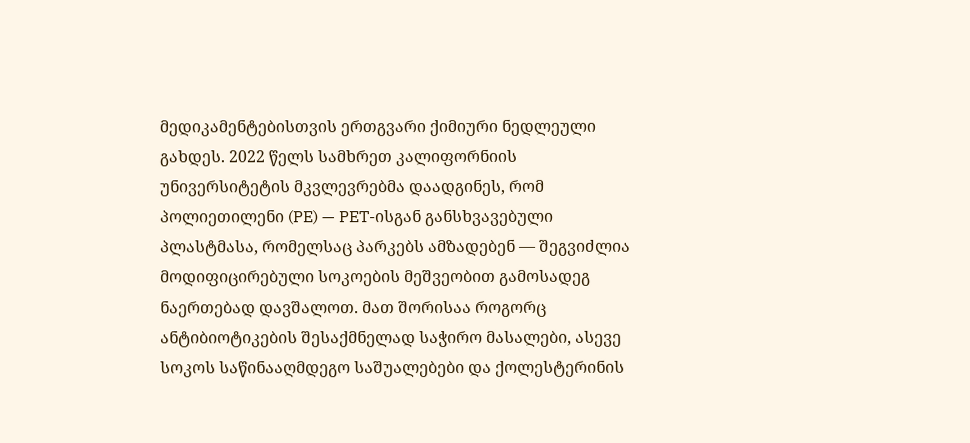მედიკამენტებისთვის ერთგვარი ქიმიური ნედლეული გახდეს. 2022 წელს სამხრეთ კალიფორნიის უნივერსიტეტის მკვლევრებმა დაადგინეს, რომ პოლიეთილენი (PE) — PET-ისგან განსხვავებული პლასტმასა, რომელსაც პარკებს ამზადებენ — შეგვიძლია მოდიფიცირებული სოკოების მეშვეობით გამოსადეგ ნაერთებად დავშალოთ. მათ შორისაა როგორც ანტიბიოტიკების შესაქმნელად საჭირო მასალები, ასევე სოკოს საწინააღმდეგო საშუალებები და ქოლესტერინის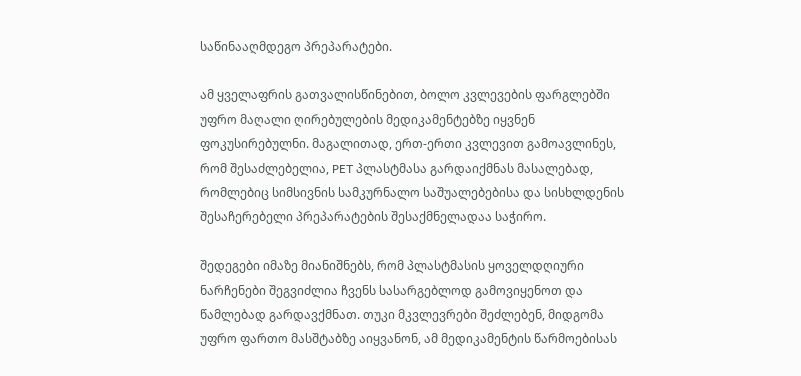საწინააღმდეგო პრეპარატები.

ამ ყველაფრის გათვალისწინებით, ბოლო კვლევების ფარგლებში უფრო მაღალი ღირებულების მედიკამენტებზე იყვნენ ფოკუსირებულნი. მაგალითად, ერთ-ერთი კვლევით გამოავლინეს, რომ შესაძლებელია, PET პლასტმასა გარდაიქმნას მასალებად, რომლებიც სიმსივნის სამკურნალო საშუალებებისა და სისხლდენის შესაჩერებელი პრეპარატების შესაქმნელადაა საჭირო.

შედეგები იმაზე მიანიშნებს, რომ პლასტმასის ყოველდღიური ნარჩენები შეგვიძლია ჩვენს სასარგებლოდ გამოვიყენოთ და წამლებად გარდავქმნათ. თუკი მკვლევრები შეძლებენ, მიდგომა უფრო ფართო მასშტაბზე აიყვანონ, ამ მედიკამენტის წარმოებისას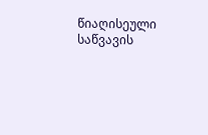წიაღისეული საწვავის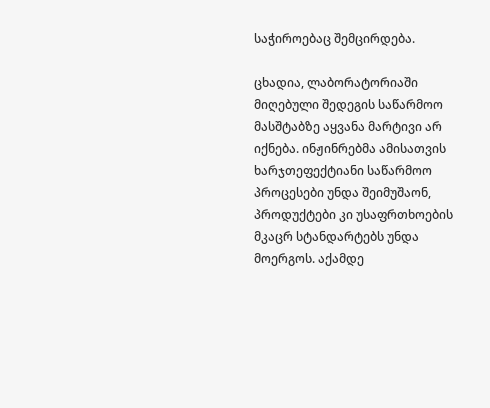საჭიროებაც შემცირდება.

ცხადია, ლაბორატორიაში მიღებული შედეგის საწარმოო მასშტაბზე აყვანა მარტივი არ იქნება. ინჟინრებმა ამისათვის ხარჯთეფექტიანი საწარმოო პროცესები უნდა შეიმუშაონ, პროდუქტები კი უსაფრთხოების მკაცრ სტანდარტებს უნდა მოერგოს. აქამდე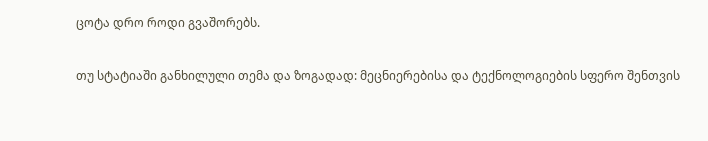ცოტა დრო როდი გვაშორებს.

თუ სტატიაში განხილული თემა და ზოგადად: მეცნიერებისა და ტექნოლოგიების სფერო შენთვის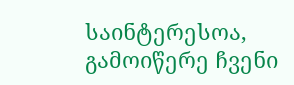საინტერესოა, გამოიწერე ჩვენი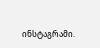ინსტაგრამი.